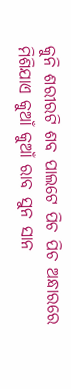କୁନି ଶରୀରଟି ଶବ ପାଲଟେ ପିଚ ପିଚ ଅନ୍ଧାରରେ ମିଶିଯାଏ କୁଆଁ କୁଆଁ ରାବ ସୁନ ସାନ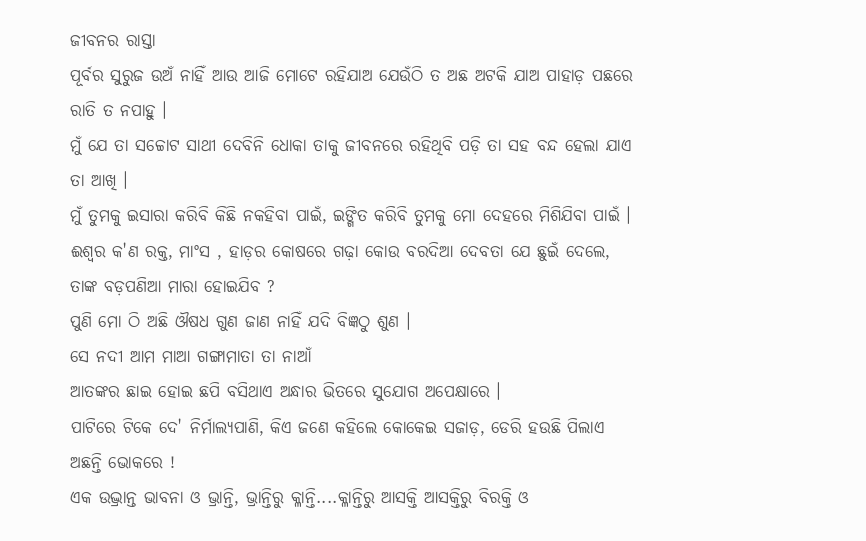ଜୀବନର ରାସ୍ତା
ପୂର୍ବର ସୁରୁଜ ଉଅଁ ନାହିଁ ଆଉ ଆଜି ମୋଟେ ରହିଯାଅ ଯେଉଁଠି ତ ଅଛ ଅଟକି ଯାଅ ପାହାଡ଼ ପଛରେ ରାତି ତ ନପାହୁ ।
ମୁଁ ଯେ ତା ସଚ୍ଚୋଟ ସାଥୀ ଦେବିନି ଧୋକା ତାକୁ ଜୀବନରେ ରହିଥିବି ପଡ଼ି ତା ସହ ବନ୍ଦ ହେଲା ଯାଏ ତା ଆଖି ।
ମୁଁ ତୁମକୁ ଇସାରା କରିବି କିଛି ନକହିବା ପାଇଁ, ଇଙ୍ଗିତ କରିବି ତୁମକୁ ମୋ ଦେହରେ ମିଶିଯିବା ପାଇଁ ।
ଈଶ୍ୱର କ'ଣ ରକ୍ତ, ମାଂସ , ହାଡ଼ର କୋଷରେ ଗଢ଼ା କୋଉ ବରଦିଆ ଦେବତା ଯେ ଛୁଇଁ ଦେଲେ, ତାଙ୍କ ବଡ଼ପଣିଆ ମାରା ହୋଇଯିବ ?
ପୁଣି ମୋ ଠି ଅଛି ଔଷଧ ଗୁଣ ଜାଣ ନାହିଁ ଯଦି ବିଜ୍ଞଠୁ ଶୁଣ ।
ସେ ନଦୀ ଆମ ମାଆ ଗଙ୍ଗାମାତା ତା ନାଆଁ
ଆତଙ୍କର ଛାଇ ହୋଇ ଛପି ବସିଥାଏ ଅନ୍ଧାର ଭିତରେ ସୁଯୋଗ ଅପେକ୍ଷାରେ ।
ପାଟିରେ ଟିକେ ଦେ' ନିର୍ମାଲ୍ୟପାଣି, କିଏ ଜଣେ କହିଲେ କୋକେଇ ସଜାଡ଼, ଡେରି ହଉଛି ପିଲାଏ ଅଛନ୍ତି ଭୋକରେ !
ଏକ ଉଦ୍ଭ୍ରାନ୍ତ ଭାବନା ଓ ଭ୍ରାନ୍ତି, ଭ୍ରାନ୍ତିରୁ କ୍ଳାନ୍ତି....କ୍ଳାନ୍ତିରୁ ଆସକ୍ତି ଆସକ୍ତିରୁ ବିରକ୍ତି ଓ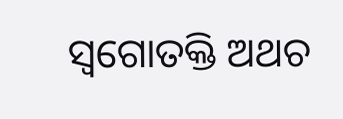ସ୍ଵଗୋତକ୍ତି ଅଥଚ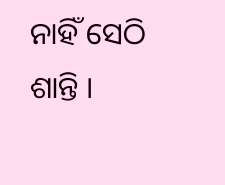ନାହିଁ ସେଠି ଶାନ୍ତି ।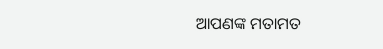ଆପଣଙ୍କ ମତାମତ